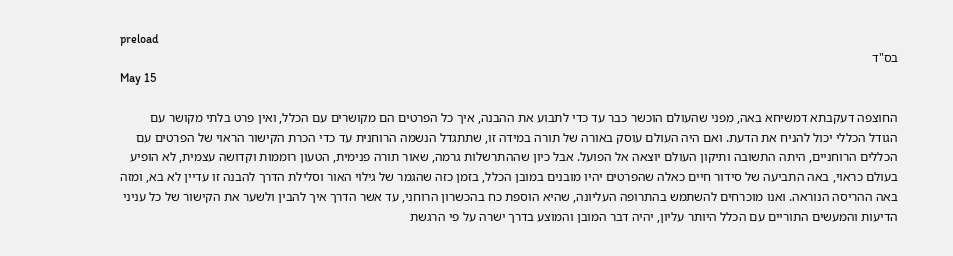preload
בס"ד
May 15

החוצפה דעקבתא דמשיחא באה, מפני שהעולם הוכשר כבר עד כדי לתבוע את ההבנה, איך כל הפרטים הם מקושרים עם הכלל, ואין פרט בלתי מקושר עם הגודל הכללי יכול להניח את הדעת. ואם היה העולם עוסק באורה של תורה במידה זו, שתתגדל הנשמה הרוחנית עד כדי הכרת הקישור הראוי של הפרטים עם הכללים הרוחניים, היתה התשובה ותיקון העולם יוצאה אל הפועל. אבל כיון שההתרשלות גרמה, שאור תורה פנימית, הטעון רוממות וקדושה עצמית, לא הופיע בעולם כראוי, באה התביעה של סידור חיים כאלה שהפרטים יהיו מובנים במובן הכלל, בזמן כזה שהגמר של גילוי האור וסלילת הדרך להבנה זו עדיין לא בא, ומזה באה ההריסה הנוראה. ואנו מוכרחים להשתמש בהתרופה העליונה, שהיא הוספת כח בהכשרון הרוחני, עד אשר הדרך איך להבין ולשער את הקישור של כל עניני הדיעות והמעשים התוריים עם הכלל היותר עליון, יהיה דבר המובן והמוצע בדרך ישרה על פי הרגשת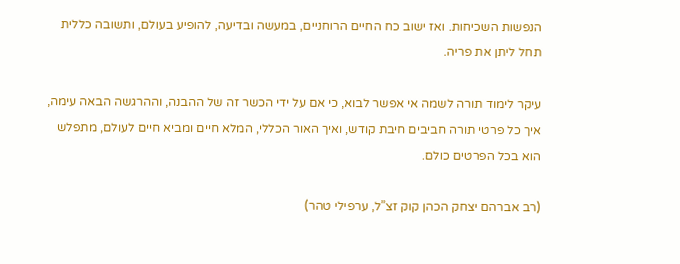הנפשות השכיחות. ואז ישוב כח החיים הרוחניים, במעשה ובדיעה, להופיע בעולם, ותשובה כללית תחל ליתן את פריה.

עיקר לימוד תורה לשמה אי אפשר לבוא, כי אם על ידי הכשר זה של ההבנה, וההרגשה הבאה עימה, איך כל פרטי תורה חביבים חיבת קודש, ואיך האור הכללי, המלא חיים ומביא חיים לעולם, מתפלש הוא בכל הפרטים כולם.

(רב אברהם יצחק הכהן קוק זצ”ל, ערפילי טהר)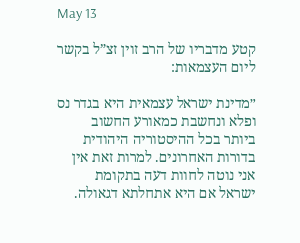May 13

קטע מדבריו של הרב זוין זצ”ל בקשר ליום העצמאות:

״מדינת ישראל עצמאית היא בגדר נס ופלא ונחשבת כמאורע החשוב ביותר בכל ההיסטוריה היהודית בדורות האחרונים. למרות זאת אין אני נוטה לחוות דעה בתקומת ישראל אם היא אתחלתא דגאולה.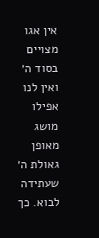אין אגו מצויים בסוד ה׳ ואין לנו אפילו מושג מאופן גאולת ה׳ שעתידה לבוא. כך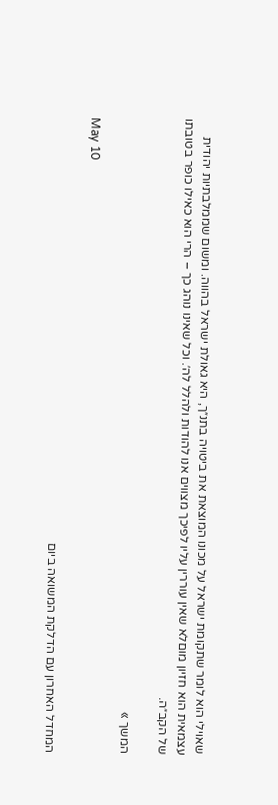שאוילי הוא לומר שתקומת ישראל על מכונו המוצאת את ביטויה בתנ״ך, היא גאולת ישראל בהווה. ומשום שממלבתיות יהודית עצמאית הוא חזיון מוםלא שאין עוררין עליו לפיכך מצווים אנו להודות ולהלל לה׳. וכל שאינו נוהג כך – הרי הוא כאילו כופר בטובתו של הקב״ה.

המשך »

May 10

המחדל האחרון עם הדלקת המשואה ביום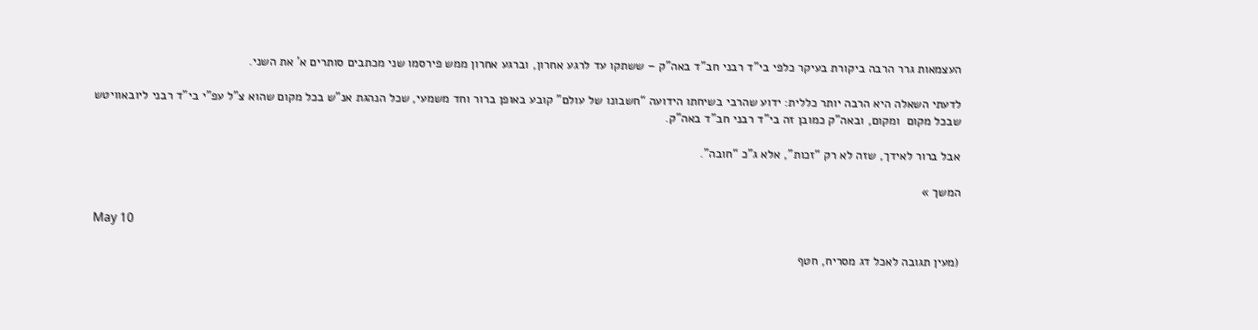העצמאות גרר הרבה ביקורת בעיקר כלפי בי”ד רבני חב”ד באה”ק – ששתקו עד לרגע אחרון, וברגע אחרון ממש פירסמו שני מכתבים סותרים א’ את השני.

לדעתי השאלה היא הרבה יותר כללית: ידוע שהרבי בשיחתו הידועה “חשבונו של עולם” קובע באופן ברור וחד משמעי, שכל הנהגת אנ”ש בכל מקום שהוא צ”ל עפ”י בי”ד רבני ליובאוויטש שבכל מקום  ומקום, ובאה”ק כמובן זה בי”ד רבני חב”ד באה”ק.

אבל ברור לאידך, שזה לא רק “זכות”, אלא ג”כ “חובה”.

המשך »

May 10

(מעין תגובה לאכל דג מסריח, חטף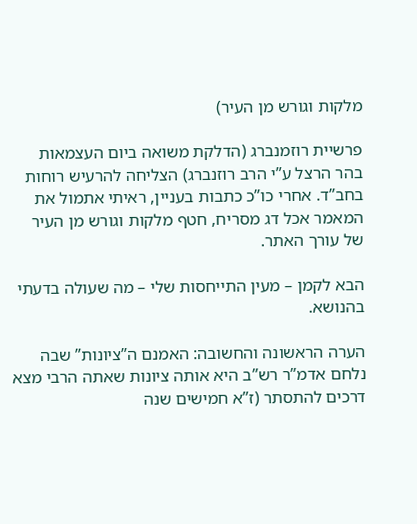מלקות וגורש מן העיר)

פרשיית רוזמנברג (הדלקת משואה ביום העצמאות בהר הרצל ע”י הרב רוזנברג) הצליחה להרעיש רוחות בחב”ד. אחרי כו”כ כתבות בעניין, ראיתי אתמול את המאמר אכל דג מסריח, חטף מלקות וגורש מן העיר של עורך האתר.

הבא לקמן – מעין התייחסות שלי – מה שעולה בדעתי בהנושא.

הערה הראשונה והחשובה: האמנם ה”ציונות” שבה נלחם אדמ”ר רש”ב היא אותה ציונות שאתה הרבי מצא דרכים להתסתר (ז”א חמישים שנה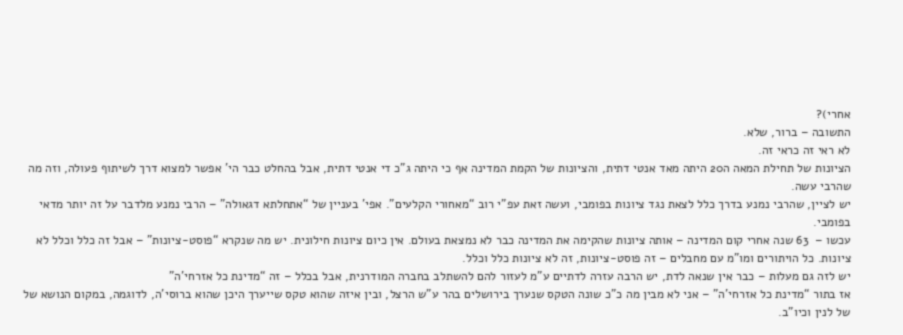אחרי)?
התשובה – ברור, שלא.
לא ראי זה כראי זה.
הציונות של תחילת המאה ה20 היתה מאד אנטי דתית, והציונות של הקמת המדינה אף כי היתה ג”כ די אנטי דתית, אבל בהחלט כבר הי’ אפשר למצוא דרך לשיתוף פעולה, וזה מה שהרבי עשה.
יש לציין, שהרבי נמנע בדרך כלל לצאת נגד ציונות בפומבי, ועשה זאת עפ”י רוב “מאחורי הקלעים”. אפי’ בעניין של “אתחלתא דגאולה” – הרבי נמנע מלדבר על זה יותר מדאי בפומבי.
עכשו –  63 שנה אחרי קום המדינה – אותה ציונות שהקימה את המדינה כבר לא נמצאת בעולם. אין כיום ציונות חילונית. יש מה שנקרא “פוסט-ציונות” – אבל זה כלל וכלל לא ציונות. כל הויתורים ומו”מ עם מחבלים – זה פוסט-ציונות, זה לא ציונות כלל וכלל.
יש לזה גם מעלות – כבר אין שנאה לדת, יש הרבה עזרה לדתיים ע”מ לעזור להם להשתלב בחברה המודרנית, אבל בכלל – זה “מדינת כל אזרחי’ה”
אז בתור “מדינת כל אזרחי’ה” – אני לא מבין מה כ”כ שונה הטקס שנערך בירושלים בהר ע”ש הרצל, ובין איזה שהוא טקס שייערך היכן שהוא ברוסי’ה, לדוגמה, במקום הנושא של של לנין וכיו”ב.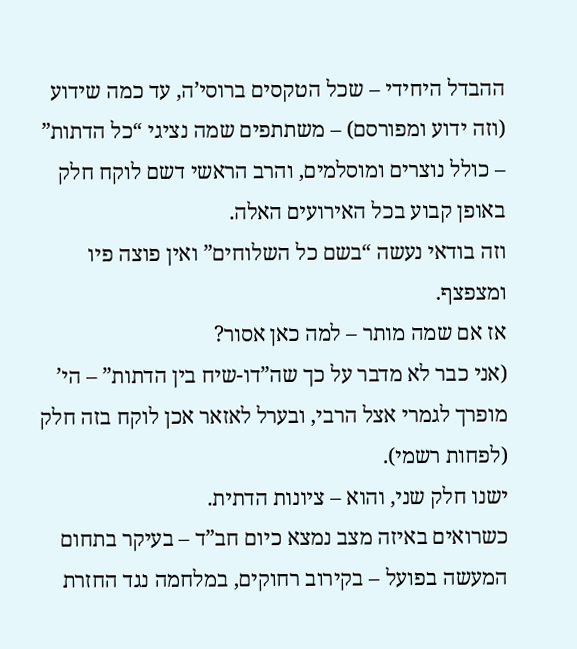ההבדל היחידי – שכל הטקסים ברוסי’ה, עד כמה שידוע (וזה ידוע ומפורסם) – משתתפים שמה נציגי “כל הדתות” – כולל נוצרים ומוסלמים, והרב הראשי דשם לוקח חלק באופן קבוע בכל האירועים האלה.
וזה בודאי נעשה “בשם כל השלוחים” ואין פוצה פיו ומצפצף.
אז אם שמה מותר – למה כאן אסור?
(אני כבר לא מדבר על כך שה”דו-שיח בין הדתות” – הי’ מופרך לגמרי אצל הרבי, ובערל לאזאר אכן לוקח בזה חלק (לפחות רשמי).
ישנו חלק שני, והוא – ציונות הדתית.
כשרואים באיזה מצב נמצא כיום חב”ד – בעיקר בתחום המעשה בפועל – בקירוב רחוקים, במלחמה נגד החזרת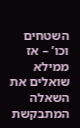השטחים וכו’ – אז ממילא שואלים את השאלה המתבקשת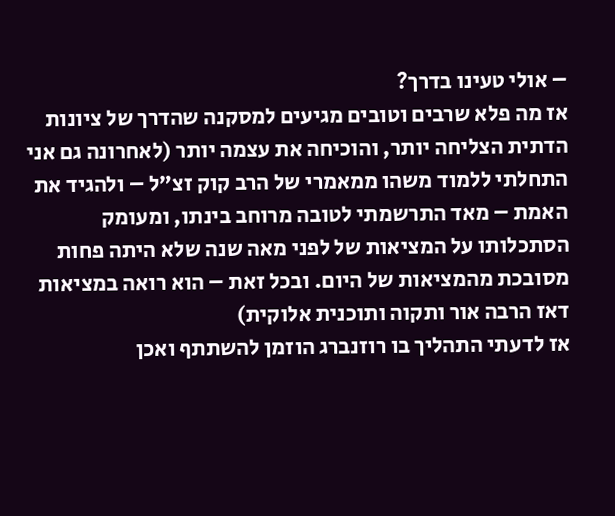– אולי טעינו בדרך?
אז מה פלא שרבים וטובים מגיעים למסקנה שהדרך של ציונות הדתית הצליחה יותר, והוכיחה את עצמה יותר (לאחרונה גם אני התחלתי ללמוד משהו ממאמרי של הרב קוק זצ”ל – ולהגיד את האמת – מאד התרשמתי לטובה מרוחב בינתו, ומעומק הסתכלותו על המציאות של לפני מאה שנה שלא היתה פחות מסובכת מהמציאות של היום. ובכל זאת – הוא רואה במציאות דאז הרבה אור ותקוה ותוכנית אלוקית)
אז לדעתי התהליך בו רוזנברג הוזמן להשתתף ואכן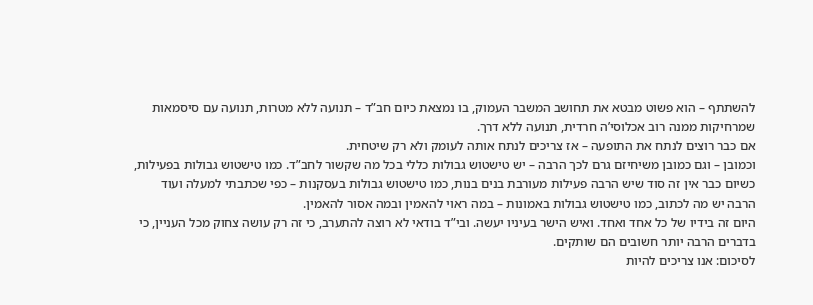להשתתף – הוא פשוט מבטא את תחושב המשבר העמוק, בו נמצאת כיום חב”ד – תנועה ללא מטרות, תנועה עם סיסמאות שמרחיקות ממנה רוב אכלוסי’ה חרדית, תנועה ללא דרך.
אם כבר רוצים לנתח את התופעה – אז צריכים לנתח אותה לעומק ולא רק שיטחית.
וכמובן – וגם כמובן משיחיזם גרם לכך הרבה – יש טישטוש גבולות כללי בכל מה שקשור לחב”ד. כמו טישטוש גבולות בפעילות, כשיום כבר אין זה סוד שיש הרבה פעילות מעורבת בנים בנות, כמו טישטוש גבולות בעסקנות – כפי שכתבתי למעלה ועוד הרבה יש מה לכתוב, כמו טישטוש גבולות באמונות – במה ראוי להאמין ובמה אסור להאמין.
היום זה בידיו של כל אחד ואחד. ואיש הישר בעיניו יעשה. ובי”ד בודאי לא רוצה להתערב, כי זה רק עושה צחוק מכל העניין, כי בדברים הרבה יותר חשובים הם שותקים.
לסיכום: אנו צריכים להיות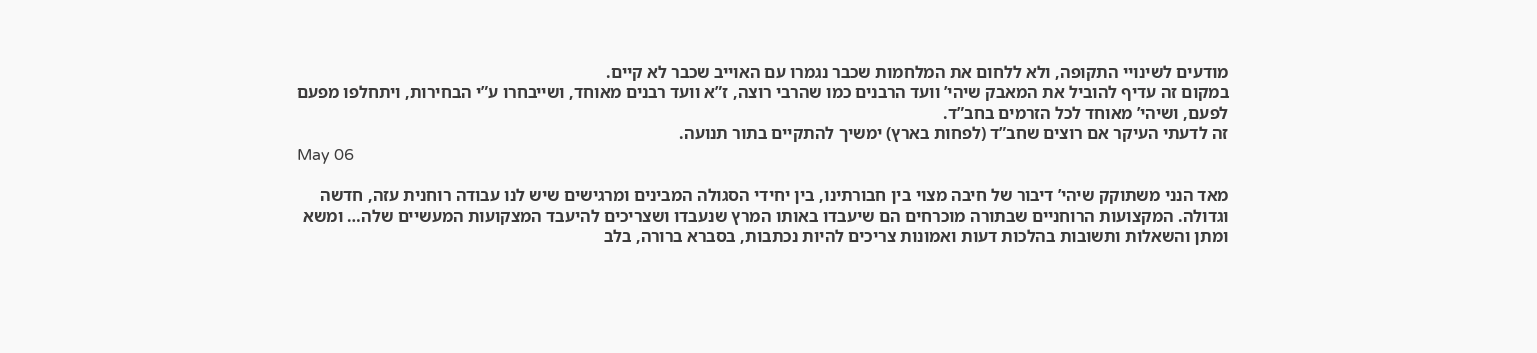מודעים לשינויי התקופה, ולא ללחום את המלחמות שכבר נגמרו עם האוייב שכבר לא קיים.
במקום זה עדיף להוביל את המאבק שיהי’ וועד הרבנים כמו שהרבי רוצה, ז”א וועד רבנים מאוחד, ושייבחרו ע”י הבחירות, ויתחלפו מפעם לפעם, ושיהי’ מאוחד לכל הזרמים בחב”ד.
זה לדעתי העיקר אם רוצים שחב”ד (לפחות בארץ) ימשיך להתקיים בתור תנועה.
May 06

מאד הנני משתוקק שיהי’ דיבור של חיבה מצוי בין חבורתינו, בין יחידי הסגולה המבינים ומרגישים שיש לנו עבודה רוחנית עזה, חדשה וגדולה. המקצועות הרוחניים שבתורה מוכרחים הם שיעבדו באותו המרץ שנעבדו ושצריכים להיעבד המצקועות המעשיים שלה… ומשא ומתן והשאלות ותשובות בהלכות דעות ואמונות צריכים להיות נכתבות, בסברא ברורה, בלב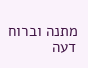מתנה וברוח דעה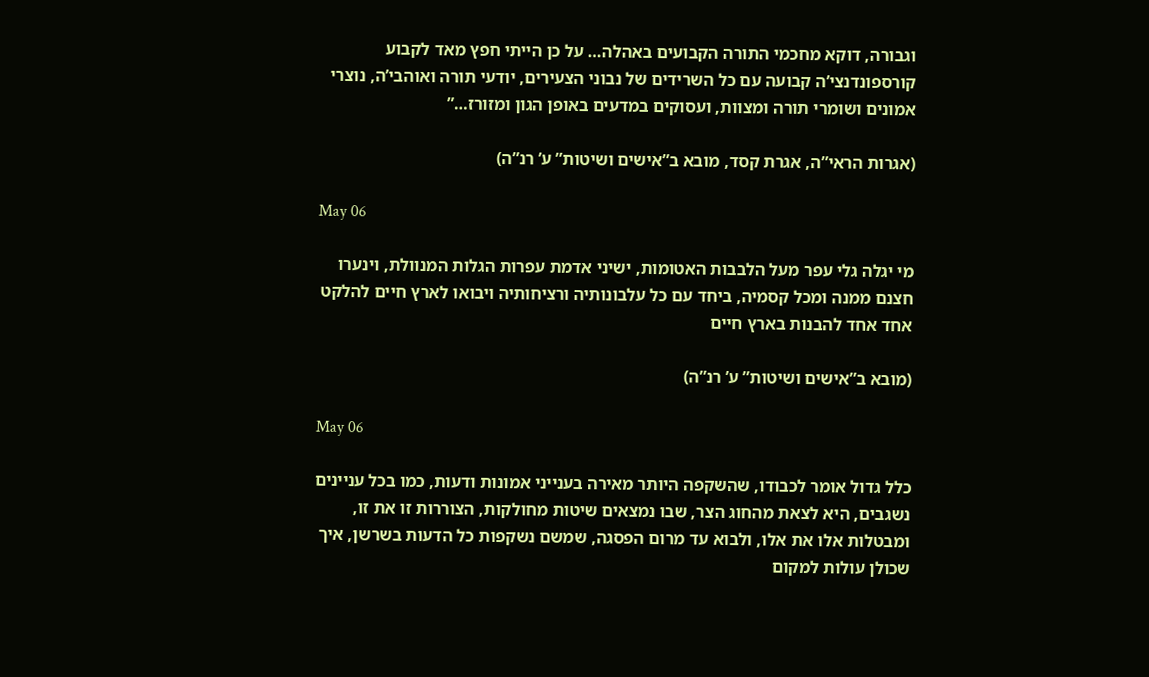וגבורה, דוקא מחכמי התורה הקבועים באהלה… על כן הייתי חפץ מאד לקבוע קורספונדנצי’ה קבועה עם כל השרידים של נבוני הצעירים, יודעי תורה ואוהבי’ה, נוצרי אמונים ושומרי תורה ומצוות, ועסוקים במדעים באופן הגון ומזורז…”

(אגרות הראי”ה, אגרת קסד, מובא ב”אישים ושיטות” ע’ רנ”ה)

May 06

מי יגלה גלי עפר מעל הלבבות האטומות, ישיני אדמת עפרות הגלות המנוולת, וינערו חצנם ממנה ומכל קסמיה, ביחד עם כל עלבונותיה ורציחותיה ויבואו לארץ חיים להלקט אחד אחד להבנות בארץ חיים

(מובא ב”אישים ושיטות” ע’ רנ”ה)

May 06

כלל גדול אומר לכבודו, שהשקפה היותר מאירה בענייני אמונות ודעות, כמו בכל עניינים נשגבים, היא לצאת מהחוג הצר, שבו נמצאים שיטות מחולקות, הצוררות זו את זו, ומבטלות אלו את אלו, ולבוא עד מרום הפסגה, שמשם נשקפות כל הדעות בשרשן, איך שכולן עולות למקום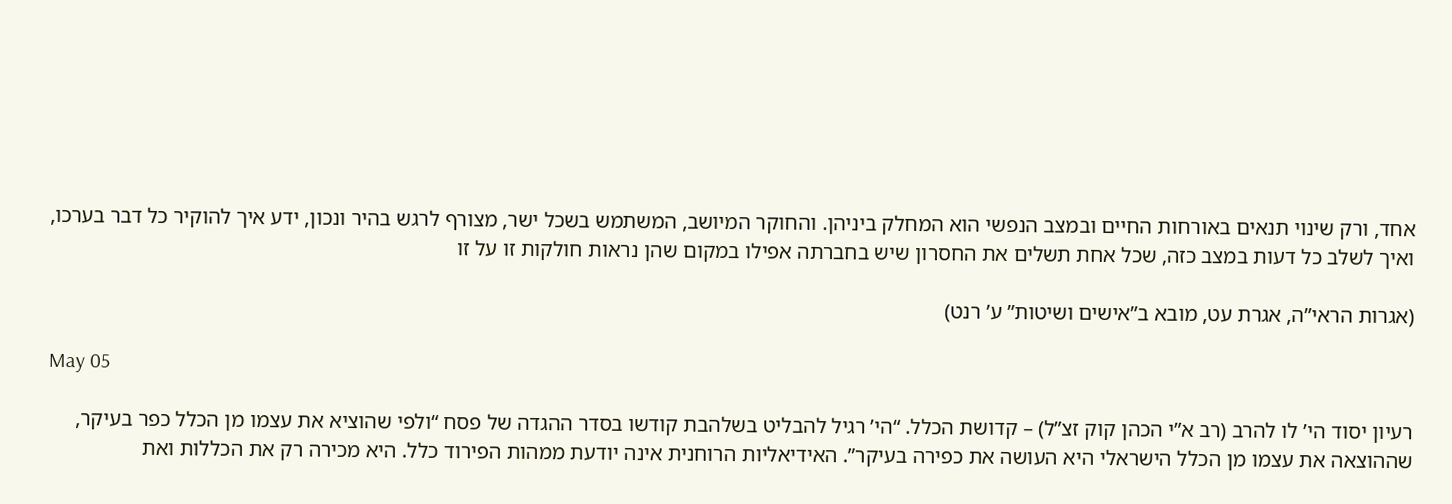אחד, ורק שינוי תנאים באורחות החיים ובמצב הנפשי הוא המחלק ביניהן. והחוקר המיושב, המשתמש בשכל ישר, מצורף לרגש בהיר ונכון, ידע איך להוקיר כל דבר בערכו, ואיך לשלב כל דעות במצב כזה, שכל אחת תשלים את החסרון שיש בחברתה אפילו במקום שהן נראות חולקות זו על זו

(אגרות הראי”ה, אגרת עט, מובא ב”אישים ושיטות” ע’ רנט)

May 05

רעיון יסוד הי’ לו להרב (רב א”י הכהן קוק זצ”ל) – קדושת הכלל. “הי’ רגיל להבליט בשלהבת קודשו בסדר ההגדה של פסח “ולפי שהוציא את עצמו מן הכלל כפר בעיקר, שההוצאה את עצמו מן הכלל הישראלי היא העושה את כפירה בעיקר”. האידיאליות הרוחנית אינה יודעת ממהות הפירוד כלל. היא מכירה רק את הכללות ואת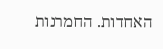האחדות. החמרנות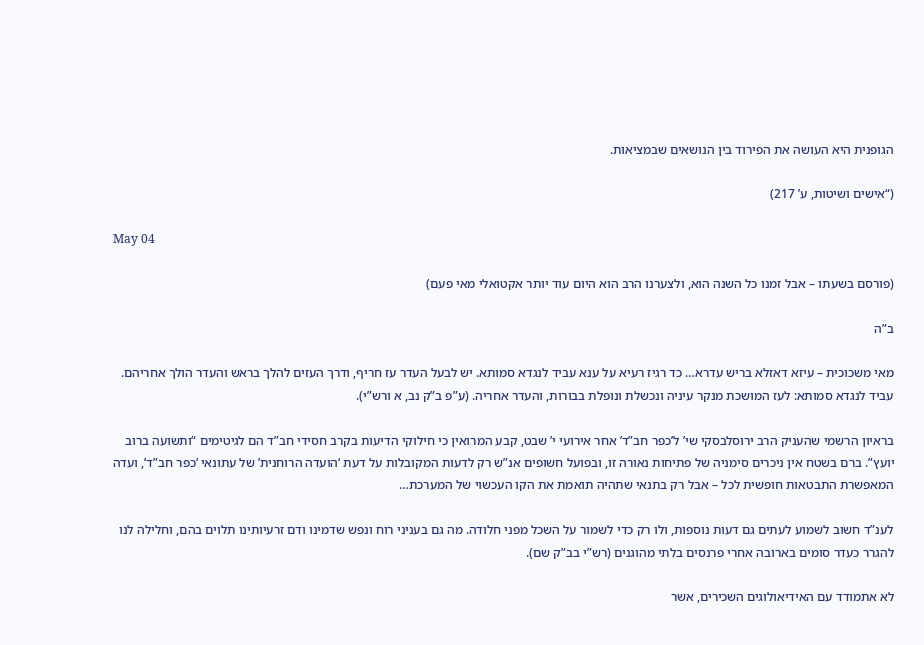הגופנית היא העושה את הפירוד בין הנושאים שבמציאות.

(“אישים ושיטות, ע’ 217)

May 04

(פורסם בשעתו – אבל זמנו כל השנה הוא, ולצערנו הרב הוא היום עוד יותר אקטואלי מאי פעם)

ב”ה

מאי משכוכית – עיזא דאזלא בריש עדרא… כד רגיז רעיא על ענא עביד לנגדא סמותא. יש לבעל העדר עז חריף, ודרך העזים להלך בראש והעדר הולך אחריהם. עביד לנגדא סמותא: לעז המושכת מנקר עיניה ונכשלת ונופלת בבורות, והעדר אחריה. (ע”פ ב”ק נב, א ורש”י).

בראיון הרשמי שהעניק הרב ירוסלבסקי שי’ ל’כפר חב”ד’ אחר אירועי י’ שבט, קבע המרואין כי חילוקי הדיעות בקרב חסידי חב”ד הם לגיטימים “ותשועה ברוב יועץ”. ברם בשטח אין ניכרים סימניה של פתיחות נאורה זו, ובפועל חשופים אנ”ש רק לדעות המקובלות על דעת ‘הועדה הרוחנית’ של עתונאי ‘כפר חב”ד’, ועדה המאפשרת התבטאות חופשית לכל – אבל רק בתנאי שתהיה תואמת את הקו העכשוי של המערכת…

לענ”ד חשוב לשמוע לעתים גם דעות נוספות, ולו רק כדי לשמור על השכל מפני חלודה. מה גם בעניני רוח ונפש שדמינו ודם זרעיותינו תלוים בהם, וחלילה לנו להגרר כעדר סומים בארובה אחרי פרנסים בלתי מהוגנים (רש”י בב”ק שם).

לא אתמודד עם האידיאולוגים השכירים, אשר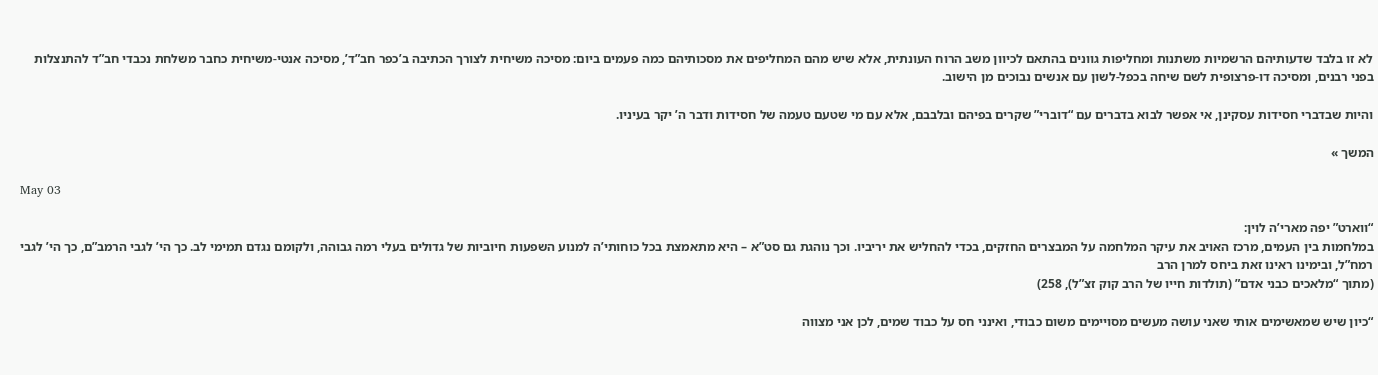לא זו בלבד שדעותיהם הרשמיות משתנות ומחליפות גוונים בהתאם לכיוון משב הרוח העונתית, אלא שיש מהם המחליפים את מסכותיהם כמה פעמים ביום: מסיכה משיחית לצורך הכתיבה ב’כפר חב”ד’, מסיכה אנטי-משיחית כחבר משלחת נכבדי חב”ד להתנצלות בפני רבנים, ומסיכה דו-פרצופית לשם שיחה בכפל-לשון עם אנשים נבוכים מן הישוב.

והיות שבדברי חסידות עסקינן, אי אפשר לבוא בדברים עם “דוברי” שקרים בפיהם ובלבבם, אלא עם מי שטעם טעמה של חסידות ודבר ה’ יקר בעיניו.

המשך »

May 03

“ווארט” יפה מארי’ה לוין:
במלחמות בין העמים, מרכז האויב את עיקר המלחמה על המבצרים החזקים, בכדי להחליש את יריביו. וכך נוהגת גם סט”א – היא מתאמצת בכל כוחותי’ה למנוע השפעות חיוביות של גדולים בעלי רמה גבוהה, ולקומם נגדם תמימי לב. כך הי’ לגבי הרמב”ם, כך הי’ לגבי רמח”ל, ובימינו ראינו זאת ביחס למרן הרב
(מתוך “מלאכים כבני אדם” (תולדות חייו של הרב קוק זצ”ל), 258)

“כיון שיש שמאשימים אותי שאני עושה מעשים מסויימים משום כבודי, ואינני חס על כבוד שמים, לכן אני מצווה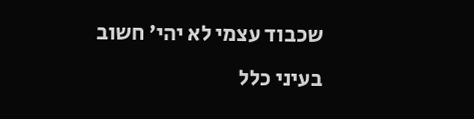שכבוד עצמי לא יהי’ חשוב בעיני כלל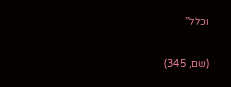וכלל”

(שם, 345)